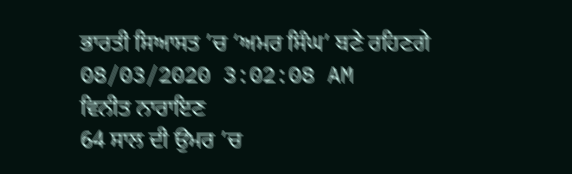ਭਾਰਤੀ ਸਿਆਸਤ ’ਚ ‘ਅਮਰ ਸਿੰਘ’ ਬਣੇ ਰਹਿਣਗੇ
08/03/2020 3:02:08 AM
ਵਿਨੀਤ ਨਾਰਾਇਣ
64 ਸਾਲ ਦੀ ਉਮਰ ’ਚ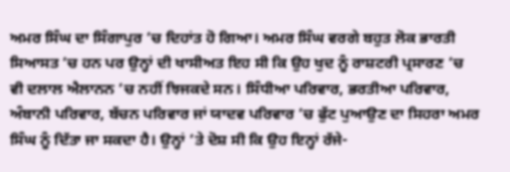ਅਮਰ ਸਿੰਘ ਦਾ ਸਿੰਗਾਪੁਰ ’ਚ ਦਿਹਾਂਤ ਹੋ ਗਿਆ। ਅਮਰ ਸਿੰਘ ਵਰਗੇ ਬਹੁਤ ਲੋਕ ਭਾਰਤੀ ਸਿਆਸਤ ’ਚ ਹਨ ਪਰ ਉਨ੍ਹਾਂ ਦੀ ਖਾਸੀਅਤ ਇਹ ਸੀ ਕਿ ਉਹ ਖੁਦ ਨੂੰ ਰਾਸ਼ਟਰੀ ਪ੍ਰਸਾਰਣ ’ਚ ਵੀ ਦਲਾਲ ਐਲਾਨਨ ’ਚ ਨਹੀਂ ਝਿਜਕਦੇ ਸਨ। ਸਿੰਧੀਆ ਪਰਿਵਾਰ, ਭਰਤੀਆ ਪਰਿਵਾਰ, ਅੰਬਾਨੀ ਪਰਿਵਾਰ, ਬੱਚਨ ਪਰਿਵਾਰ ਜਾਂ ਯਾਦਵ ਪਰਿਵਾਰ ’ਚ ਫੁੱਟ ਪੁਆਉਣ ਦਾ ਸਿਹਰਾ ਅਮਰ ਸਿੰਘ ਨੂੰ ਦਿੱਤਾ ਜਾ ਸਕਦਾ ਹੈ। ਉਨ੍ਹਾਂ ’ਤੇ ਦੋਸ਼ ਸੀ ਕਿ ਉਹ ਇਨ੍ਹਾਂ ਰੱਜੇ-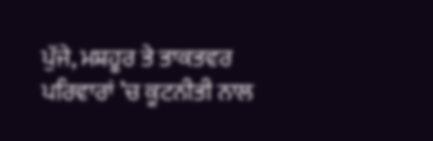ਪੁੱਜੇ, ਮਸ਼ਹੂਰ ਤੇ ਤਾਕਤਵਰ ਪਰਿਵਾਰਾਂ ’ਚ ਕੂਟਨੀਤੀ ਨਾਲ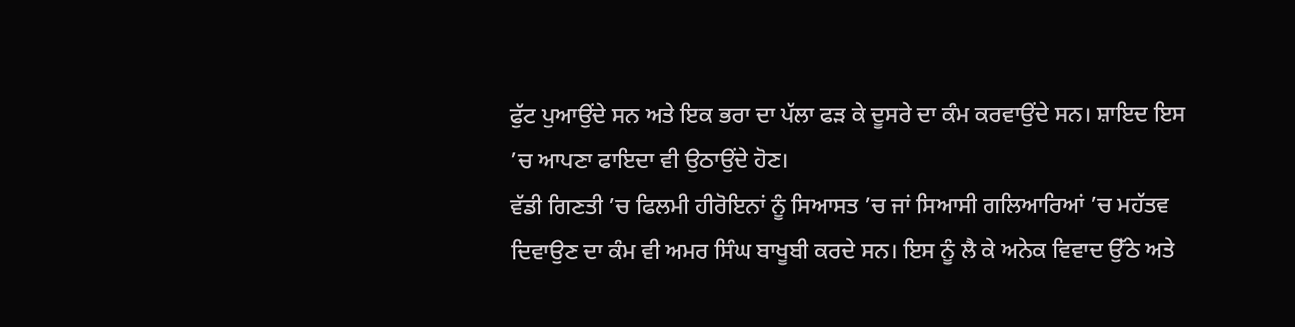ਫੁੱਟ ਪੁਆਉਂਦੇ ਸਨ ਅਤੇ ਇਕ ਭਰਾ ਦਾ ਪੱਲਾ ਫੜ ਕੇ ਦੂਸਰੇ ਦਾ ਕੰਮ ਕਰਵਾਉਂਦੇ ਸਨ। ਸ਼ਾਇਦ ਇਸ ’ਚ ਆਪਣਾ ਫਾਇਦਾ ਵੀ ਉਠਾਉਂਦੇ ਹੋਣ।
ਵੱਡੀ ਗਿਣਤੀ ’ਚ ਫਿਲਮੀ ਹੀਰੋਇਨਾਂ ਨੂੰ ਸਿਆਸਤ ’ਚ ਜਾਂ ਸਿਆਸੀ ਗਲਿਆਰਿਆਂ ’ਚ ਮਹੱਤਵ ਦਿਵਾਉਣ ਦਾ ਕੰਮ ਵੀ ਅਮਰ ਸਿੰਘ ਬਾਖੂਬੀ ਕਰਦੇ ਸਨ। ਇਸ ਨੂੰ ਲੈ ਕੇ ਅਨੇਕ ਵਿਵਾਦ ਉੱਠੇ ਅਤੇ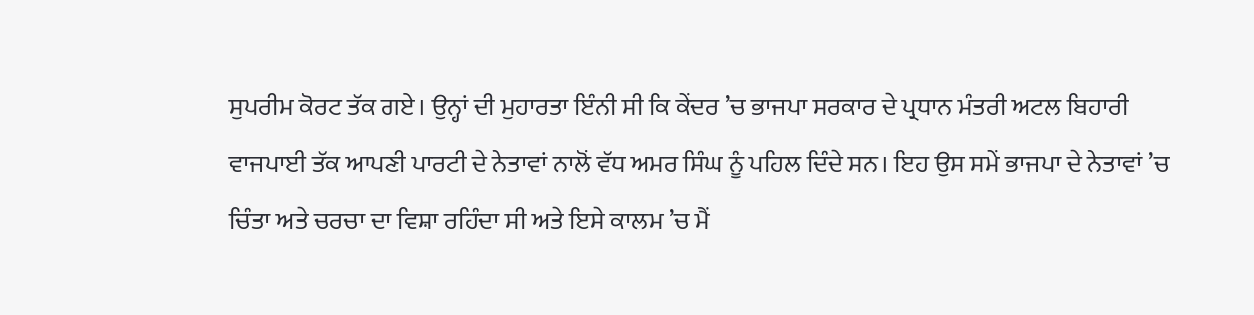ਸੁਪਰੀਮ ਕੋਰਟ ਤੱਕ ਗਏ। ਉਨ੍ਹਾਂ ਦੀ ਮੁਹਾਰਤਾ ਇੰਨੀ ਸੀ ਕਿ ਕੇਂਦਰ ’ਚ ਭਾਜਪਾ ਸਰਕਾਰ ਦੇ ਪ੍ਰਧਾਨ ਮੰਤਰੀ ਅਟਲ ਬਿਹਾਰੀ ਵਾਜਪਾਈ ਤੱਕ ਆਪਣੀ ਪਾਰਟੀ ਦੇ ਨੇਤਾਵਾਂ ਨਾਲੋਂ ਵੱਧ ਅਮਰ ਸਿੰਘ ਨੂੰ ਪਹਿਲ ਦਿੰਦੇ ਸਨ। ਇਹ ਉਸ ਸਮੇਂ ਭਾਜਪਾ ਦੇ ਨੇਤਾਵਾਂ ’ਚ ਚਿੰਤਾ ਅਤੇ ਚਰਚਾ ਦਾ ਵਿਸ਼ਾ ਰਹਿੰਦਾ ਸੀ ਅਤੇ ਇਸੇ ਕਾਲਮ ’ਚ ਮੈਂ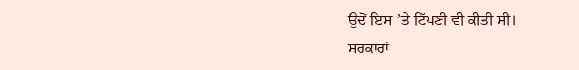ਉਦੋਂ ਇਸ ’ਤੇ ਟਿੱਪਣੀ ਵੀ ਕੀਤੀ ਸੀ।
ਸਰਕਾਰਾਂ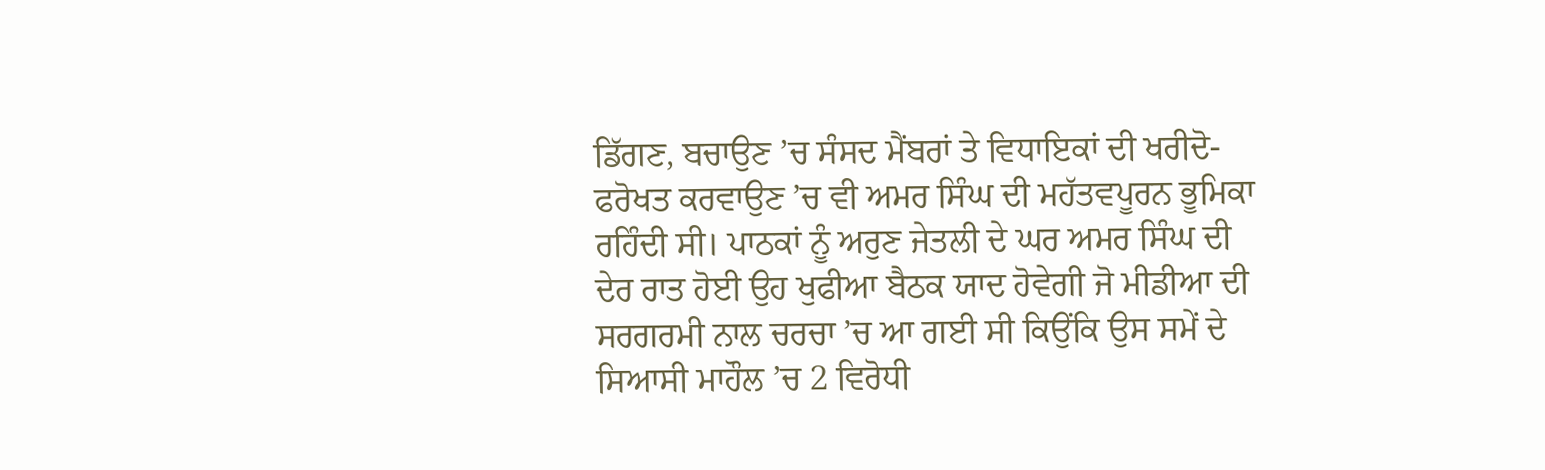ਡਿੱਗਣ, ਬਚਾਉਣ ’ਚ ਸੰਸਦ ਮੈਂਬਰਾਂ ਤੇ ਵਿਧਾਇਕਾਂ ਦੀ ਖਰੀਦੋ-ਫਰੋਖਤ ਕਰਵਾਉਣ ’ਚ ਵੀ ਅਮਰ ਸਿੰਘ ਦੀ ਮਹੱਤਵਪੂਰਨ ਭੂਮਿਕਾ ਰਹਿੰਦੀ ਸੀ। ਪਾਠਕਾਂ ਨੂੰ ਅਰੁਣ ਜੇਤਲੀ ਦੇ ਘਰ ਅਮਰ ਸਿੰਘ ਦੀ ਦੇਰ ਰਾਤ ਹੋਈ ਉਹ ਖੁਫੀਆ ਬੈਠਕ ਯਾਦ ਹੋਵੇਗੀ ਜੋ ਮੀਡੀਆ ਦੀ ਸਰਗਰਮੀ ਨਾਲ ਚਰਚਾ ’ਚ ਆ ਗਈ ਸੀ ਕਿਉਂਕਿ ਉਸ ਸਮੇਂ ਦੇ ਸਿਆਸੀ ਮਾਹੌਲ ’ਚ 2 ਵਿਰੋਧੀ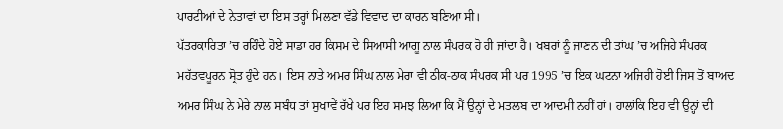ਪਾਰਟੀਆਂ ਦੇ ਨੇਤਾਵਾਂ ਦਾ ਇਸ ਤਰ੍ਹਾਂ ਮਿਲਣਾ ਵੱਡੇ ਵਿਵਾਦ ਦਾ ਕਾਰਨ ਬਣਿਆ ਸੀ।
ਪੱਤਰਕਾਰਿਤਾ ’ਚ ਰਹਿੰਦੇ ਹੋਏ ਸਾਡਾ ਹਰ ਕਿਸਮ ਦੇ ਸਿਆਸੀ ਆਗੂ ਨਾਲ ਸੰਪਰਕ ਹੋ ਹੀ ਜਾਂਦਾ ਹੈ। ਖਬਰਾਂ ਨੂੰ ਜਾਣਨ ਦੀ ਤਾਂਘ ’ਚ ਅਜਿਹੇ ਸੰਪਰਕ ਮਹੱਤਵਪੂਰਨ ਸ੍ਰੋਤ ਹੁੰਦੇ ਹਨ। ਇਸ ਨਾਤੇ ਅਮਰ ਸਿੰਘ ਨਾਲ ਮੇਰਾ ਵੀ ਠੀਕ-ਠਾਕ ਸੰਪਰਕ ਸੀ ਪਰ 1995 ’ਚ ਇਕ ਘਟਨਾ ਅਜਿਹੀ ਹੋਈ ਜਿਸ ਤੋਂ ਬਾਅਦ ਅਮਰ ਸਿੰਘ ਨੇ ਮੇਰੇ ਨਾਲ ਸਬੰਧ ਤਾਂ ਸੁਖਾਵੇਂ ਰੱਖੇ ਪਰ ਇਹ ਸਮਝ ਲਿਆ ਕਿ ਮੈਂ ਉਨ੍ਹਾਂ ਦੇ ਮਤਲਬ ਦਾ ਆਦਮੀ ਨਹੀਂ ਹਾਂ। ਹਾਲਾਂਕਿ ਇਹ ਵੀ ਉਨ੍ਹਾਂ ਦੀ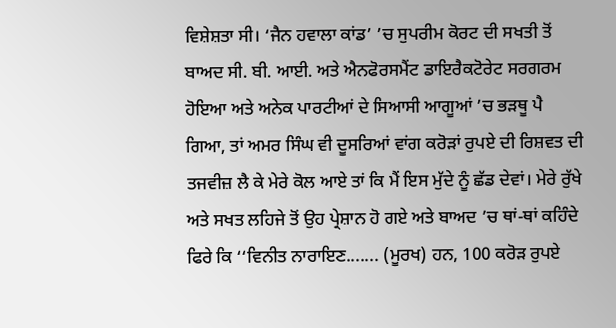ਵਿਸ਼ੇਸ਼ਤਾ ਸੀ। ‘ਜੈਨ ਹਵਾਲਾ ਕਾਂਡ’ ’ਚ ਸੁਪਰੀਮ ਕੋਰਟ ਦੀ ਸਖਤੀ ਤੋਂ ਬਾਅਦ ਸੀ. ਬੀ. ਆਈ. ਅਤੇ ਐਨਫੋਰਸਮੈਂਟ ਡਾਇਰੈਕਟੋਰੇਟ ਸਰਗਰਮ ਹੋਇਆ ਅਤੇ ਅਨੇਕ ਪਾਰਟੀਆਂ ਦੇ ਸਿਆਸੀ ਆਗੂਆਂ ’ਚ ਭੜਥੂ ਪੈ ਗਿਆ, ਤਾਂ ਅਮਰ ਸਿੰਘ ਵੀ ਦੂਸਰਿਆਂ ਵਾਂਗ ਕਰੋੜਾਂ ਰੁਪਏ ਦੀ ਰਿਸ਼ਵਤ ਦੀ ਤਜਵੀਜ਼ ਲੈ ਕੇ ਮੇਰੇ ਕੋਲ ਆਏ ਤਾਂ ਕਿ ਮੈਂ ਇਸ ਮੁੱਦੇ ਨੂੰ ਛੱਡ ਦੇਵਾਂ। ਮੇਰੇ ਰੁੱਖੇ ਅਤੇ ਸਖਤ ਲਹਿਜੇ ਤੋਂ ਉਹ ਪ੍ਰੇਸ਼ਾਨ ਹੋ ਗਏ ਅਤੇ ਬਾਅਦ ’ਚ ਥਾਂ-ਥਾਂ ਕਹਿੰਦੇ ਫਿਰੇ ਕਿ ‘‘ਵਿਨੀਤ ਨਾਰਾਇਣ....... (ਮੂਰਖ) ਹਨ, 100 ਕਰੋੜ ਰੁਪਏ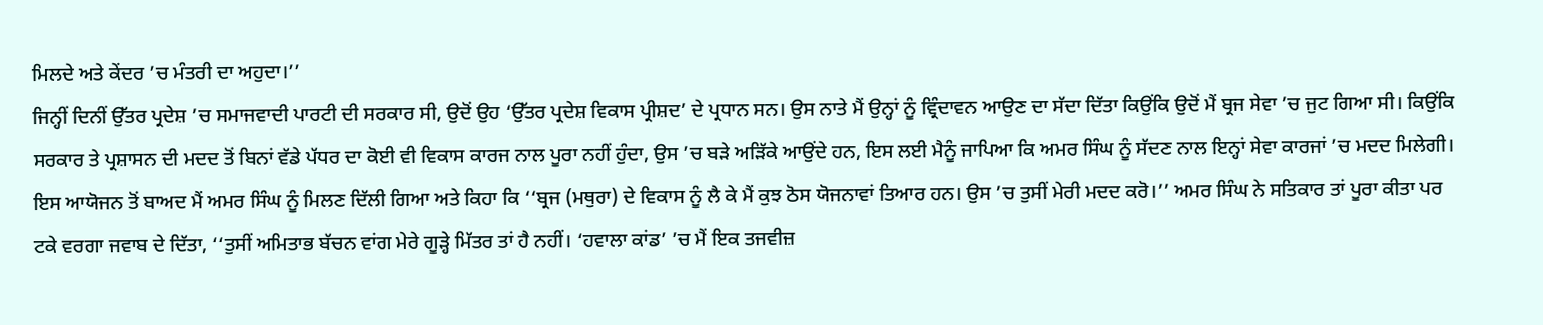ਮਿਲਦੇ ਅਤੇ ਕੇਂਦਰ ’ਚ ਮੰਤਰੀ ਦਾ ਅਹੁਦਾ।’’
ਜਿਨ੍ਹੀਂ ਦਿਨੀਂ ਉੱਤਰ ਪ੍ਰਦੇਸ਼ ’ਚ ਸਮਾਜਵਾਦੀ ਪਾਰਟੀ ਦੀ ਸਰਕਾਰ ਸੀ, ਉਦੋਂ ਉਹ ‘ਉੱਤਰ ਪ੍ਰਦੇਸ਼ ਵਿਕਾਸ ਪ੍ਰੀਸ਼ਦ’ ਦੇ ਪ੍ਰਧਾਨ ਸਨ। ਉਸ ਨਾਤੇ ਮੈਂ ਉਨ੍ਹਾਂ ਨੂੰ ਵ੍ਰਿੰਦਾਵਨ ਆਉਣ ਦਾ ਸੱਦਾ ਦਿੱਤਾ ਕਿਉਂਕਿ ਉਦੋਂ ਮੈਂ ਬ੍ਰਜ ਸੇਵਾ ’ਚ ਜੁਟ ਗਿਆ ਸੀ। ਕਿਉਂਕਿ ਸਰਕਾਰ ਤੇ ਪ੍ਰਸ਼ਾਸਨ ਦੀ ਮਦਦ ਤੋਂ ਬਿਨਾਂ ਵੱਡੇ ਪੱਧਰ ਦਾ ਕੋਈ ਵੀ ਵਿਕਾਸ ਕਾਰਜ ਨਾਲ ਪੂਰਾ ਨਹੀਂ ਹੁੰਦਾ, ਉਸ ’ਚ ਬੜੇ ਅੜਿੱਕੇ ਆਉਂਦੇ ਹਨ, ਇਸ ਲਈ ਮੈਨੂੰ ਜਾਪਿਆ ਕਿ ਅਮਰ ਸਿੰਘ ਨੂੰ ਸੱਦਣ ਨਾਲ ਇਨ੍ਹਾਂ ਸੇਵਾ ਕਾਰਜਾਂ ’ਚ ਮਦਦ ਮਿਲੇਗੀ।
ਇਸ ਆਯੋਜਨ ਤੋਂ ਬਾਅਦ ਮੈਂ ਅਮਰ ਸਿੰਘ ਨੂੰ ਮਿਲਣ ਦਿੱਲੀ ਗਿਆ ਅਤੇ ਕਿਹਾ ਕਿ ‘‘ਬ੍ਰਜ (ਮਥੁਰਾ) ਦੇ ਵਿਕਾਸ ਨੂੰ ਲੈ ਕੇ ਮੈਂ ਕੁਝ ਠੋਸ ਯੋਜਨਾਵਾਂ ਤਿਆਰ ਹਨ। ਉਸ ’ਚ ਤੁਸੀਂ ਮੇਰੀ ਮਦਦ ਕਰੋ।’’ ਅਮਰ ਸਿੰਘ ਨੇ ਸਤਿਕਾਰ ਤਾਂ ਪੂਰਾ ਕੀਤਾ ਪਰ ਟਕੇ ਵਰਗਾ ਜਵਾਬ ਦੇ ਦਿੱਤਾ, ‘‘ਤੁਸੀਂ ਅਮਿਤਾਭ ਬੱਚਨ ਵਾਂਗ ਮੇਰੇ ਗੂੜ੍ਹੇ ਮਿੱਤਰ ਤਾਂ ਹੈ ਨਹੀਂ। ‘ਹਵਾਲਾ ਕਾਂਡ’ ’ਚ ਮੈਂ ਇਕ ਤਜਵੀਜ਼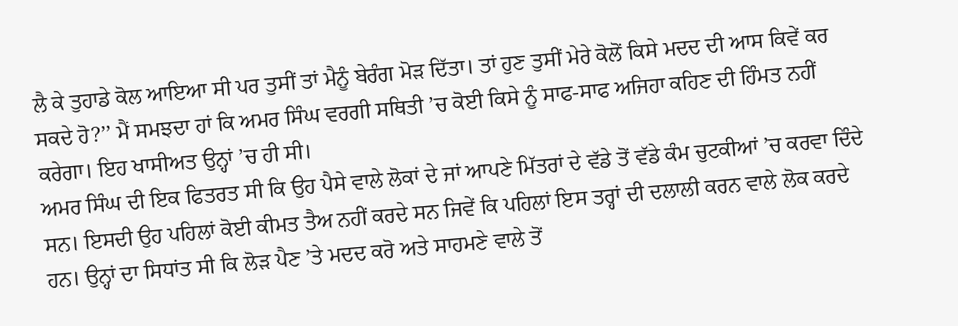ਲੈ ਕੇ ਤੁਹਾਡੇ ਕੋਲ ਆਇਆ ਸੀ ਪਰ ਤੁਸੀਂ ਤਾਂ ਮੈਨੂੰ ਬੇਰੰਗ ਮੋੜ ਦਿੱਤਾ। ਤਾਂ ਹੁਣ ਤੁਸੀਂ ਮੇਰੇ ਕੋਲੋਂ ਕਿਸੇ ਮਦਦ ਦੀ ਆਸ ਕਿਵੇਂ ਕਰ ਸਕਦੇ ਹੋ?’’ ਮੈਂ ਸਮਝਦਾ ਹਾਂ ਕਿ ਅਮਰ ਸਿੰਘ ਵਰਗੀ ਸਥਿਤੀ ’ਚ ਕੋਈ ਕਿਸੇ ਨੂੰ ਸਾਫ-ਸਾਫ ਅਜਿਹਾ ਕਹਿਣ ਦੀ ਹਿੰਮਤ ਨਹੀਂ ਕਰੇਗਾ। ਇਹ ਖਾਸੀਅਤ ਉਨ੍ਹਾਂ ’ਚ ਹੀ ਸੀ।
ਅਮਰ ਸਿੰਘ ਦੀ ਇਕ ਫਿਤਰਤ ਸੀ ਕਿ ਉਹ ਪੈਸੇ ਵਾਲੇ ਲੋਕਾਂ ਦੇ ਜਾਂ ਆਪਣੇ ਮਿੱਤਰਾਂ ਦੇ ਵੱਡੇ ਤੋਂ ਵੱਡੇ ਕੰਮ ਚੁਟਕੀਆਂ ’ਚ ਕਰਵਾ ਦਿੰਦੇ ਸਨ। ਇਸਦੀ ਉਹ ਪਹਿਲਾਂ ਕੋਈ ਕੀਮਤ ਤੈਅ ਨਹੀਂ ਕਰਦੇ ਸਨ ਜਿਵੇਂ ਕਿ ਪਹਿਲਾਂ ਇਸ ਤਰ੍ਹਾਂ ਦੀ ਦਲਾਲੀ ਕਰਨ ਵਾਲੇ ਲੋਕ ਕਰਦੇ ਹਨ। ਉਨ੍ਹਾਂ ਦਾ ਸਿਧਾਂਤ ਸੀ ਕਿ ਲੋੜ ਪੈਣ ’ਤੇ ਮਦਦ ਕਰੋ ਅਤੇ ਸਾਹਮਣੇ ਵਾਲੇ ਤੋਂ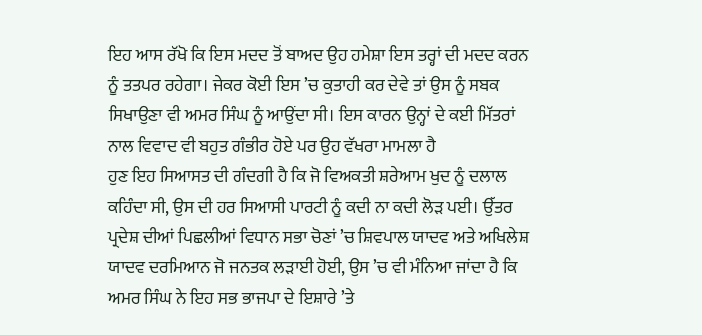ਇਹ ਆਸ ਰੱਖੋ ਕਿ ਇਸ ਮਦਦ ਤੋਂ ਬਾਅਦ ਉਹ ਹਮੇਸ਼ਾ ਇਸ ਤਰ੍ਹਾਂ ਦੀ ਮਦਦ ਕਰਨ ਨੂੰ ਤਤਪਰ ਰਹੇਗਾ। ਜੇਕਰ ਕੋਈ ਇਸ ’ਚ ਕੁਤਾਹੀ ਕਰ ਦੇਵੇ ਤਾਂ ਉਸ ਨੂੰ ਸਬਕ ਸਿਖਾਉਣਾ ਵੀ ਅਮਰ ਸਿੰਘ ਨੂੰ ਆਉਂਦਾ ਸੀ। ਇਸ ਕਾਰਨ ਉਨ੍ਹਾਂ ਦੇ ਕਈ ਮਿੱਤਰਾਂ ਨਾਲ ਵਿਵਾਦ ਵੀ ਬਹੁਤ ਗੰਭੀਰ ਹੋਏ ਪਰ ਉਹ ਵੱਖਰਾ ਮਾਮਲਾ ਹੈ
ਹੁਣ ਇਹ ਸਿਆਸਤ ਦੀ ਗੰਦਗੀ ਹੈ ਕਿ ਜੋ ਵਿਅਕਤੀ ਸ਼ਰੇਆਮ ਖੁਦ ਨੂੰ ਦਲਾਲ ਕਹਿੰਦਾ ਸੀ, ਉਸ ਦੀ ਹਰ ਸਿਆਸੀ ਪਾਰਟੀ ਨੂੰ ਕਦੀ ਨਾ ਕਦੀ ਲੋੜ ਪਈ। ਉੱਤਰ ਪ੍ਰਦੇਸ਼ ਦੀਆਂ ਪਿਛਲੀਆਂ ਵਿਧਾਨ ਸਭਾ ਚੋਣਾਂ ’ਚ ਸ਼ਿਵਪਾਲ ਯਾਦਵ ਅਤੇ ਅਖਿਲੇਸ਼ ਯਾਦਵ ਦਰਮਿਆਨ ਜੋ ਜਨਤਕ ਲੜਾਈ ਹੋਈ, ਉਸ ’ਚ ਵੀ ਮੰਨਿਆ ਜਾਂਦਾ ਹੈ ਕਿ ਅਮਰ ਸਿੰਘ ਨੇ ਇਹ ਸਭ ਭਾਜਪਾ ਦੇ ਇਸ਼ਾਰੇ ’ਤੇ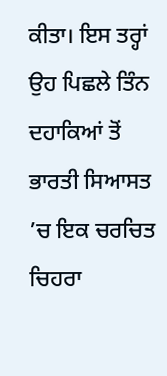ਕੀਤਾ। ਇਸ ਤਰ੍ਹਾਂ ਉਹ ਪਿਛਲੇ ਤਿੰਨ ਦਹਾਕਿਆਂ ਤੋਂ ਭਾਰਤੀ ਸਿਆਸਤ ’ਚ ਇਕ ਚਰਚਿਤ ਚਿਹਰਾ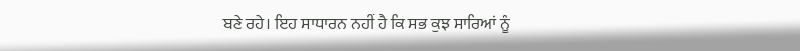ਬਣੇ ਰਹੇ। ਇਹ ਸਾਧਾਰਨ ਨਹੀਂ ਹੈ ਕਿ ਸਭ ਕੁਝ ਸਾਰਿਆਂ ਨੂੰ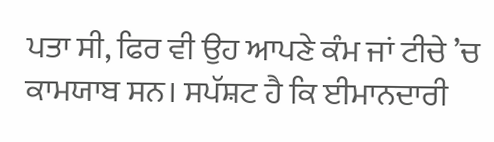ਪਤਾ ਸੀ, ਫਿਰ ਵੀ ਉਹ ਆਪਣੇ ਕੰਮ ਜਾਂ ਟੀਚੇ ’ਚ ਕਾਮਯਾਬ ਸਨ। ਸਪੱਸ਼ਟ ਹੈ ਕਿ ਈਮਾਨਦਾਰੀ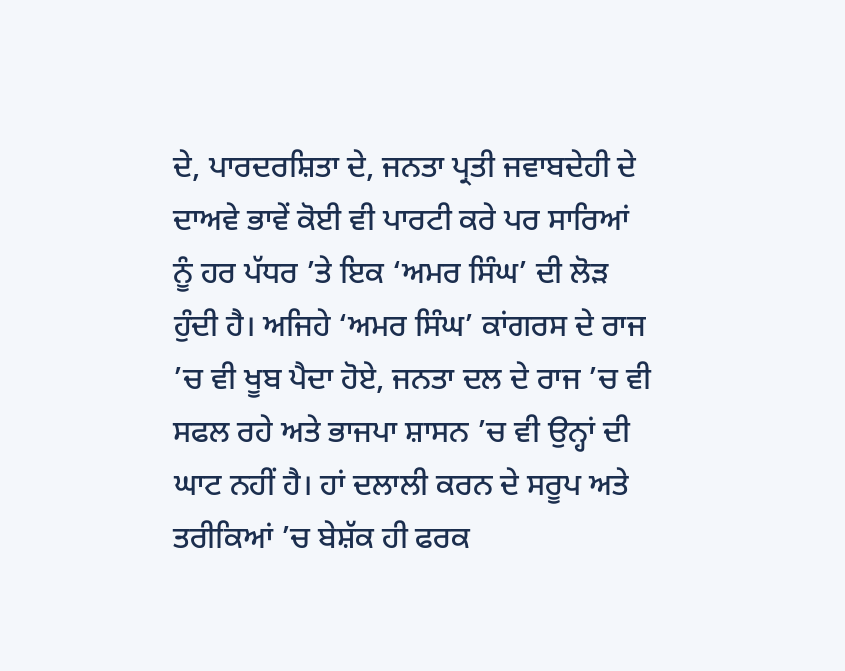ਦੇ, ਪਾਰਦਰਸ਼ਿਤਾ ਦੇ, ਜਨਤਾ ਪ੍ਰਤੀ ਜਵਾਬਦੇਹੀ ਦੇ ਦਾਅਵੇ ਭਾਵੇਂ ਕੋਈ ਵੀ ਪਾਰਟੀ ਕਰੇ ਪਰ ਸਾਰਿਆਂ ਨੂੰ ਹਰ ਪੱਧਰ ’ਤੇ ਇਕ ‘ਅਮਰ ਸਿੰਘ’ ਦੀ ਲੋੜ ਹੁੰਦੀ ਹੈ। ਅਜਿਹੇ ‘ਅਮਰ ਸਿੰਘ’ ਕਾਂਗਰਸ ਦੇ ਰਾਜ ’ਚ ਵੀ ਖੂਬ ਪੈਦਾ ਹੋਏ, ਜਨਤਾ ਦਲ ਦੇ ਰਾਜ ’ਚ ਵੀ ਸਫਲ ਰਹੇ ਅਤੇ ਭਾਜਪਾ ਸ਼ਾਸਨ ’ਚ ਵੀ ਉਨ੍ਹਾਂ ਦੀ ਘਾਟ ਨਹੀਂ ਹੈ। ਹਾਂ ਦਲਾਲੀ ਕਰਨ ਦੇ ਸਰੂਪ ਅਤੇ ਤਰੀਕਿਆਂ ’ਚ ਬੇਸ਼ੱਕ ਹੀ ਫਰਕ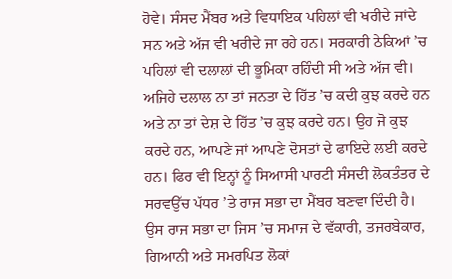ਹੋਵੇ। ਸੰਸਦ ਮੈਂਬਰ ਅਤੇ ਵਿਧਾਇਕ ਪਹਿਲਾਂ ਵੀ ਖਰੀਦੇ ਜਾਂਦੇ ਸਨ ਅਤੇ ਅੱਜ ਵੀ ਖਰੀਦੇ ਜਾ ਰਹੇ ਹਨ। ਸਰਕਾਰੀ ਠੇਕਿਆਂ ’ਚ ਪਹਿਲਾਂ ਵੀ ਦਲਾਲਾਂ ਦੀ ਭੂਮਿਕਾ ਰਹਿੰਦੀ ਸੀ ਅਤੇ ਅੱਜ ਵੀ।
ਅਜਿਹੇ ਦਲਾਲ ਨਾ ਤਾਂ ਜਨਤਾ ਦੇ ਹਿੱਤ ’ਚ ਕਦੀ ਕੁਝ ਕਰਦੇ ਹਨ ਅਤੇ ਨਾ ਤਾਂ ਦੇਸ਼ ਦੇ ਹਿੱਤ ’ਚ ਕੁਝ ਕਰਦੇ ਹਨ। ਉਹ ਜੋ ਕੁਝ ਕਰਦੇ ਹਨ, ਆਪਣੇ ਜਾਂ ਆਪਣੇ ਦੋਸਤਾਂ ਦੇ ਫਾਇਦੇ ਲਈ ਕਰਦੇ ਹਨ। ਫਿਰ ਵੀ ਇਨ੍ਹਾਂ ਨੂੰ ਸਿਆਸੀ ਪਾਰਟੀ ਸੰਸਦੀ ਲੋਕਤੰਤਰ ਦੇ ਸਰਵਉੱਚ ਪੱਧਰ ’ਤੇ ਰਾਜ ਸਭਾ ਦਾ ਮੈਂਬਰ ਬਣਵਾ ਦਿੰਦੀ ਹੈ। ਉਸ ਰਾਜ ਸਭਾ ਦਾ ਜਿਸ ’ਚ ਸਮਾਜ ਦੇ ਵੱਕਾਰੀ, ਤਜਰਬੇਕਾਰ, ਗਿਆਨੀ ਅਤੇ ਸਮਰਪਿਤ ਲੋਕਾਂ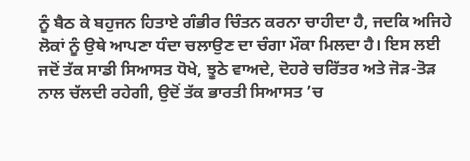ਨੂੰ ਬੈਠ ਕੇ ਬਹੁਜਨ ਹਿਤਾਏ ਗੰਭੀਰ ਚਿੰਤਨ ਕਰਨਾ ਚਾਹੀਦਾ ਹੈ, ਜਦਕਿ ਅਜਿਹੇ ਲੋਕਾਂ ਨੂੰ ਉਥੇ ਆਪਣਾ ਧੰਦਾ ਚਲਾਉਣ ਦਾ ਚੰਗਾ ਮੌਕਾ ਮਿਲਦਾ ਹੈ। ਇਸ ਲਈ ਜਦੋਂ ਤੱਕ ਸਾਡੀ ਸਿਆਸਤ ਧੋਖੇ, ਝੂਠੇ ਵਾਅਦੇ, ਦੋਹਰੇ ਚਰਿੱਤਰ ਅਤੇ ਜੋੜ-ਤੋੜ ਨਾਲ ਚੱਲਦੀ ਰਹੇਗੀ, ਉਦੋਂ ਤੱਕ ਭਾਰਤੀ ਸਿਆਸਤ ’ਚ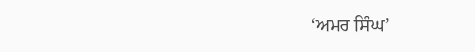‘ਅਮਰ ਸਿੰਘ’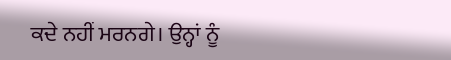ਕਦੇ ਨਹੀਂ ਮਰਨਗੇ। ਉਨ੍ਹਾਂ ਨੂੰ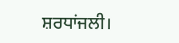ਸ਼ਰਧਾਂਜਲੀ।